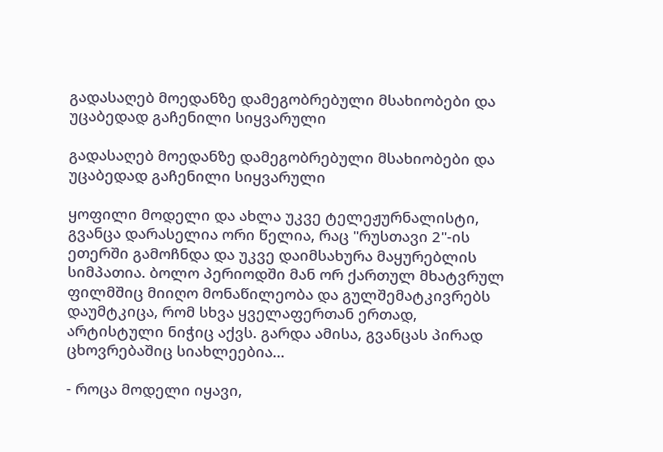გადასაღებ მოედანზე დამეგობრებული მსახიობები და უცაბედად გაჩენილი სიყვარული

გადასაღებ მოედანზე დამეგობრებული მსახიობები და უცაბედად გაჩენილი სიყვარული

ყოფილი მოდელი და ახლა უკვე ტელეჟურნალისტი, გვანცა დარასელია ორი წელია, რაც "რუსთავი 2"-ის ეთერში გამოჩნდა და უკვე დაიმსახურა მაყურებლის სიმპათია. ბოლო პერიოდში მან ორ ქართულ მხატვრულ ფილმშიც მიიღო მონაწილეობა და გულშემატკივრებს დაუმტკიცა, რომ სხვა ყველაფერთან ერთად, არტისტული ნიჭიც აქვს. გარდა ამისა, გვანცას პირად ცხოვრებაშიც სიახლეებია...

- როცა მოდელი იყავი,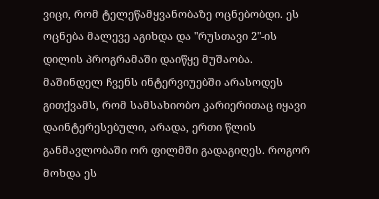ვიცი, რომ ტელეწამყვანობაზე ოცნებობდი. ეს ოცნება მალევე აგიხდა და "რუსთავი 2"-ის დილის პროგრამაში დაიწყე მუშაობა. მაშინდელ ჩვენს ინტერვიუებში არასოდეს გითქვამს, რომ სამსახიობო კარიერითაც იყავი დაინტერესებული, არადა, ერთი წლის განმავლობაში ორ ფილმში გადაგიღეს. როგორ მოხდა ეს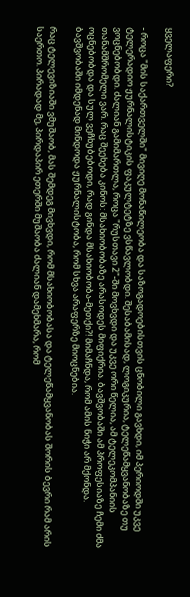ყველაფერი?

- როცა "მის საქართველში" მივიღე მონაწილეობა და საზოგადოებისთვის ცნობილი გავხდი, იმ პერიოდში უკვე ტელერადიო ჟურნალისტიკის ფაკულტეტზე ვსწავლობდი. შესაბამისად, ლოგიკურია, ტელეწამყვანობაზე თუ ვოცნებობდი. ძალიან გამიმართლა, როცა "რუსთავი 2"-ში მოვხვდი და უკვე ორი წელია, ამ ტელეკომპანიის თანამშრომელი ვარ. რაც შეეხება კინოს: მსახიობობაზე არასოდეს მიფიქრია. ბავშვობაში ამ პროფესიაზე ჩემი ძმა ოცნებობდა და სულ ვეჩხუბებოდი, რად გინდა მსახიობობა-მეთქი?! მიმაჩნდა, რომ ამის ნიჭი არ მქონდა. ბავშვობაში იმდენად მინდოდა ჟურნალისტობა, რომ სხვა არაფერზე მიოცნებია.

რაც ტელევიზიაში ვმუშაობ, მას შემდეგ მივხვდი, რომ მსახიობობასა და ტელეწამყვანობას შორის ბევრი რამ არის საერთო. პირადად მე, პირდაპირ ეთერში მუშაობა ძალიან დამეხმარა, რომ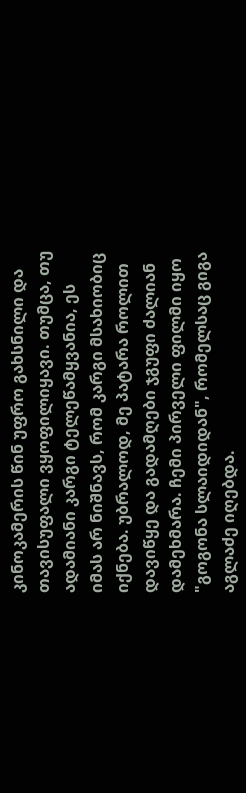კინოკამერის წინ უფრო გახსნილი და თავისუფალი ვყოფილიყავი. თუმცა, თუ ადამიანი კარგი ტელეწამყვანია, ეს იმას არ ნიშნავს, რომ კარგი მსახიობიც იქნება. უბრალოდ, მე პატარა როლით დავიწყე და გადამღები ჯგუფი ძალიან დამეხმარა. ჩემი პირველი ფილმი იყო "გოგონა სლაიდიდან", რომელსაც გიგა აგლაძე იღებდა.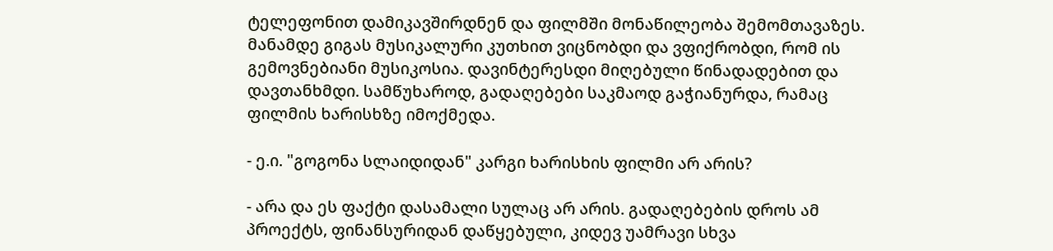ტელეფონით დამიკავშირდნენ და ფილმში მონაწილეობა შემომთავაზეს. მანამდე გიგას მუსიკალური კუთხით ვიცნობდი და ვფიქრობდი, რომ ის გემოვნებიანი მუსიკოსია. დავინტერესდი მიღებული წინადადებით და დავთანხმდი. სამწუხაროდ, გადაღებები საკმაოდ გაჭიანურდა, რამაც ფილმის ხარისხზე იმოქმედა.

- ე.ი. "გოგონა სლაიდიდან" კარგი ხარისხის ფილმი არ არის?

- არა და ეს ფაქტი დასამალი სულაც არ არის. გადაღებების დროს ამ პროექტს, ფინანსურიდან დაწყებული, კიდევ უამრავი სხვა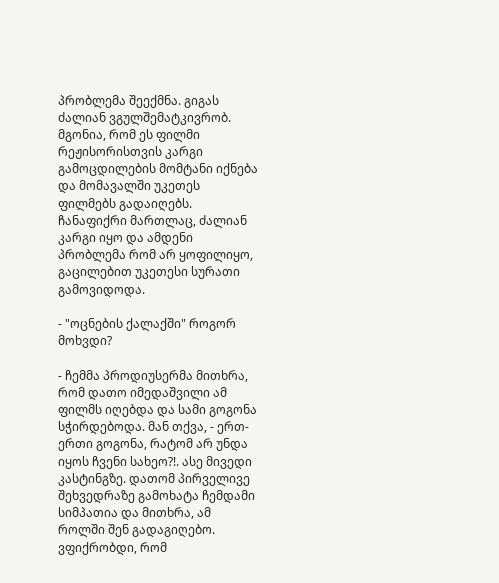პრობლემა შეექმნა. გიგას ძალიან ვგულშემატკივრობ. მგონია, რომ ეს ფილმი რეჟისორისთვის კარგი გამოცდილების მომტანი იქნება და მომავალში უკეთეს ფილმებს გადაიღებს. ჩანაფიქრი მართლაც, ძალიან კარგი იყო და ამდენი პრობლემა რომ არ ყოფილიყო, გაცილებით უკეთესი სურათი გამოვიდოდა.

- "ოცნების ქალაქში" როგორ მოხვდი?

- ჩემმა პროდიუსერმა მითხრა, რომ დათო იმედაშვილი ამ ფილმს იღებდა და სამი გოგონა სჭირდებოდა. მან თქვა, - ერთ-ერთი გოგონა, რატომ არ უნდა იყოს ჩვენი სახეო?!. ასე მივედი კასტინგზე. დათომ პირველივე შეხვედრაზე გამოხატა ჩემდამი სიმპათია და მითხრა, ამ როლში შენ გადაგიღებო. ვფიქრობდი, რომ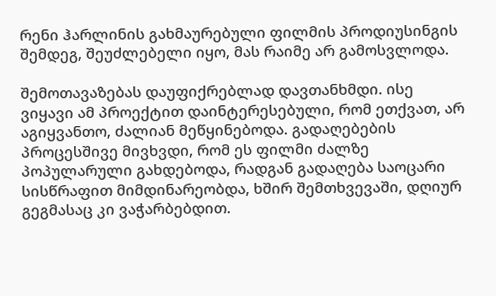რენი ჰარლინის გახმაურებული ფილმის პროდიუსინგის შემდეგ, შეუძლებელი იყო, მას რაიმე არ გამოსვლოდა.

შემოთავაზებას დაუფიქრებლად დავთანხმდი. ისე ვიყავი ამ პროექტით დაინტერესებული, რომ ეთქვათ, არ აგიყვანთო, ძალიან მეწყინებოდა. გადაღებების პროცესშივე მივხვდი, რომ ეს ფილმი ძალზე პოპულარული გახდებოდა, რადგან გადაღება საოცარი სისწრაფით მიმდინარეობდა, ხშირ შემთხვევაში, დღიურ გეგმასაც კი ვაჭარბებდით.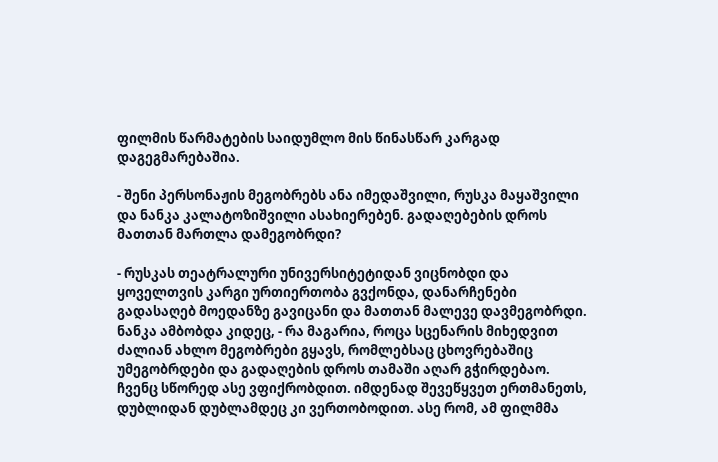ფილმის წარმატების საიდუმლო მის წინასწარ კარგად დაგეგმარებაშია.

- შენი პერსონაჟის მეგობრებს ანა იმედაშვილი, რუსკა მაყაშვილი და ნანკა კალატოზიშვილი ასახიერებენ. გადაღებების დროს მათთან მართლა დამეგობრდი?

- რუსკას თეატრალური უნივერსიტეტიდან ვიცნობდი და ყოველთვის კარგი ურთიერთობა გვქონდა, დანარჩენები გადასაღებ მოედანზე გავიცანი და მათთან მალევე დავმეგობრდი. ნანკა ამბობდა კიდეც, - რა მაგარია, როცა სცენარის მიხედვით ძალიან ახლო მეგობრები გყავს, რომლებსაც ცხოვრებაშიც უმეგობრდები და გადაღების დროს თამაში აღარ გჭირდებაო. ჩვენც სწორედ ასე ვფიქრობდით. იმდენად შევეწყვეთ ერთმანეთს, დუბლიდან დუბლამდეც კი ვერთობოდით. ასე რომ, ამ ფილმმა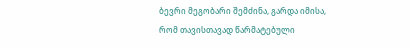ბევრი მეგობარი შემძინა, გარდა იმისა, რომ თავისთავად წარმატებული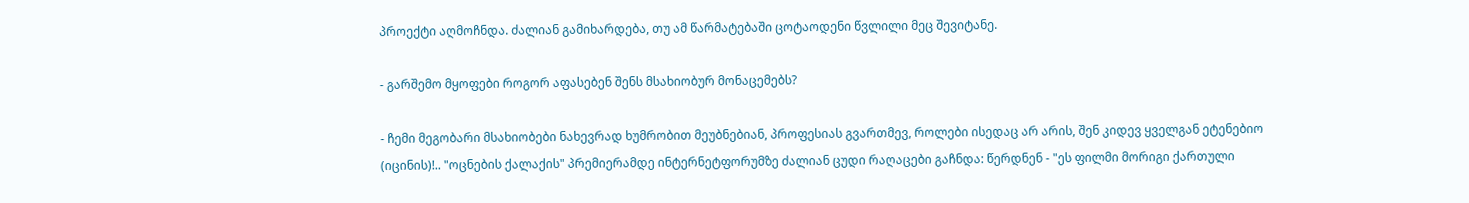პროექტი აღმოჩნდა. ძალიან გამიხარდება, თუ ამ წარმატებაში ცოტაოდენი წვლილი მეც შევიტანე.

- გარშემო მყოფები როგორ აფასებენ შენს მსახიობურ მონაცემებს?

- ჩემი მეგობარი მსახიობები ნახევრად ხუმრობით მეუბნებიან, პროფესიას გვართმევ, როლები ისედაც არ არის, შენ კიდევ ყველგან ეტენებიო (იცინის)!.. "ოცნების ქალაქის" პრემიერამდე ინტერნეტფორუმზე ძალიან ცუდი რაღაცები გაჩნდა: წერდნენ - "ეს ფილმი მორიგი ქართული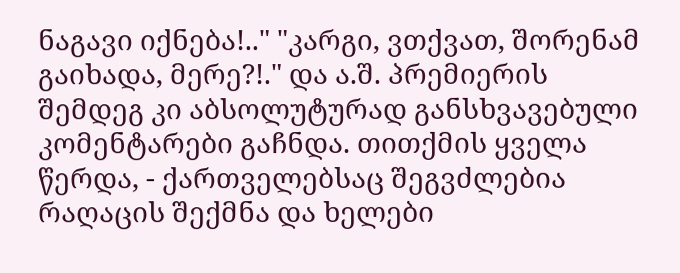ნაგავი იქნება!.." "კარგი, ვთქვათ, შორენამ გაიხადა, მერე?!." და ა.შ. პრემიერის შემდეგ კი აბსოლუტურად განსხვავებული კომენტარები გაჩნდა. თითქმის ყველა წერდა, - ქართველებსაც შეგვძლებია რაღაცის შექმნა და ხელები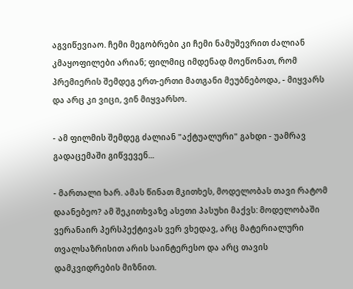აგვიწევიაო. ჩემი მეგობრები კი ჩემი ნამუშევრით ძალიან კმაყოფილები არიან; ფილმიც იმდენად მოეწონათ, რომ პრემიერის შემდეგ ერთ-ერთი მათგანი მეუბნებოდა, - მიყვარს და არც კი ვიცი, ვინ მიყვარსო.

- ამ ფილმის შემდეგ ძალიან "აქტუალური" გახდი - უამრავ გადაცემაში გიწვევენ...

- მართალი ხარ. ამას წინათ მკითხეს, მოდელობას თავი რატომ დაანებეო? ამ შეკითხვაზე ასეთი პასუხი მაქვს: მოდელობაში ვერანაირ პერსპექტივას ვერ ვხედავ, არც მატერიალური თვალსაზრისით არის საინტერესო და არც თავის დამკვიდრების მიზნით.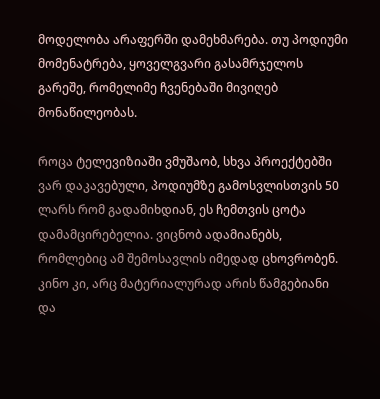მოდელობა არაფერში დამეხმარება. თუ პოდიუმი მომენატრება, ყოველგვარი გასამრჯელოს გარეშე, რომელიმე ჩვენებაში მივიღებ მონაწილეობას.

როცა ტელევიზიაში ვმუშაობ, სხვა პროექტებში ვარ დაკავებული, პოდიუმზე გამოსვლისთვის 50 ლარს რომ გადამიხდიან, ეს ჩემთვის ცოტა დამამცირებელია. ვიცნობ ადამიანებს, რომლებიც ამ შემოსავლის იმედად ცხოვრობენ. კინო კი, არც მატერიალურად არის წამგებიანი და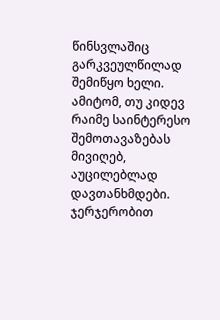წინსვლაშიც გარკვეულწილად შემიწყო ხელი. ამიტომ, თუ კიდევ რაიმე საინტერესო შემოთავაზებას მივიღებ, აუცილებლად დავთანხმდები. ჯერჯერობით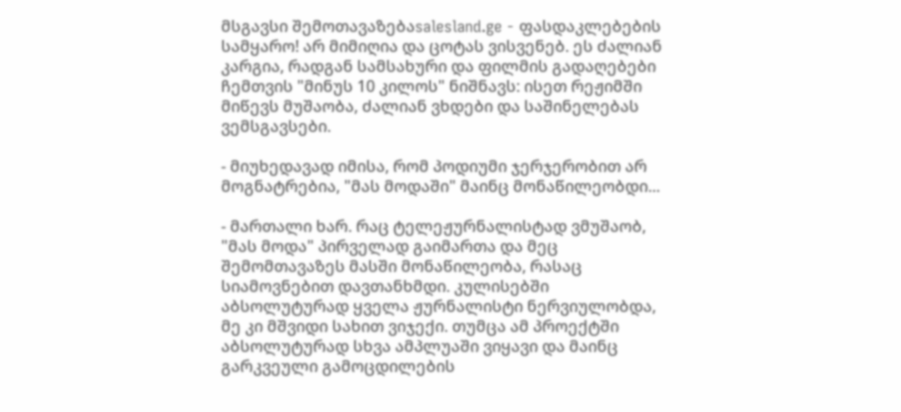მსგავსი შემოთავაზებაsalesland.ge - ფასდაკლებების სამყარო! არ მიმიღია და ცოტას ვისვენებ. ეს ძალიან კარგია, რადგან სამსახური და ფილმის გადაღებები ჩემთვის "მინუს 10 კილოს" ნიშნავს: ისეთ რეჟიმში მიწევს მუშაობა, ძალიან ვხდები და საშინელებას ვემსგავსები.

- მიუხედავად იმისა, რომ პოდიუმი ჯერჯერობით არ მოგნატრებია, "მას მოდაში" მაინც მონაწილეობდი...

- მართალი ხარ. რაც ტელეჟურნალისტად ვმუშაობ, "მას მოდა" პირველად გაიმართა და მეც შემომთავაზეს მასში მონაწილეობა, რასაც სიამოვნებით დავთანხმდი. კულისებში აბსოლუტურად ყველა ჟურნალისტი ნერვიულობდა, მე კი მშვიდი სახით ვიჯექი. თუმცა ამ პროექტში აბსოლუტურად სხვა ამპლუაში ვიყავი და მაინც გარკვეული გამოცდილების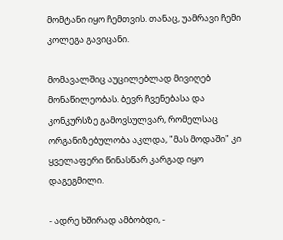მომტანი იყო ჩემთვის. თანაც, უამრავი ჩემი კოლეგა გავიცანი.

მომავალშიც აუცილებლად მივიღებ მონაწილეობას. ბევრ ჩვენებასა და კონკურსზე გამოვსულვარ, რომელსაც ორგანიზებულობა აკლდა, "მას მოდაში" კი ყველაფერი წინასწარ კარგად იყო დაგეგმილი.

- ადრე ხშირად ამბობდი, -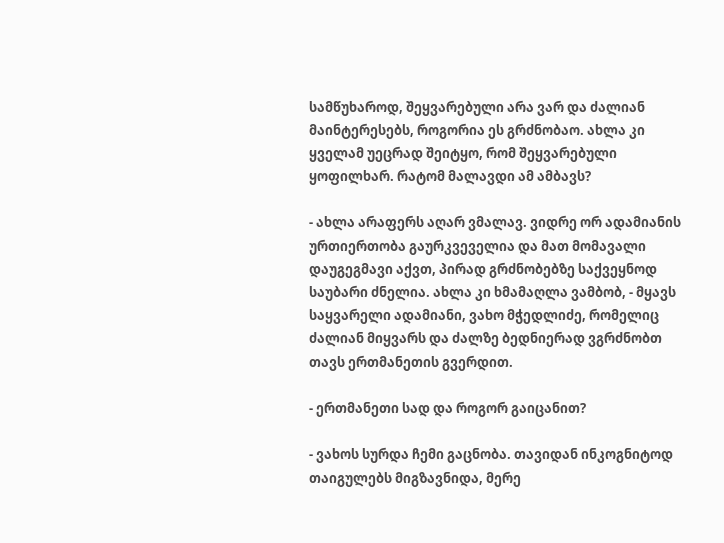სამწუხაროდ, შეყვარებული არა ვარ და ძალიან მაინტერესებს, როგორია ეს გრძნობაო. ახლა კი ყველამ უეცრად შეიტყო, რომ შეყვარებული ყოფილხარ. რატომ მალავდი ამ ამბავს?

- ახლა არაფერს აღარ ვმალავ. ვიდრე ორ ადამიანის ურთიერთობა გაურკვეველია და მათ მომავალი დაუგეგმავი აქვთ, პირად გრძნობებზე საქვეყნოდ საუბარი ძნელია. ახლა კი ხმამაღლა ვამბობ, - მყავს საყვარელი ადამიანი, ვახო მჭედლიძე, რომელიც ძალიან მიყვარს და ძალზე ბედნიერად ვგრძნობთ თავს ერთმანეთის გვერდით.

- ერთმანეთი სად და როგორ გაიცანით?

- ვახოს სურდა ჩემი გაცნობა. თავიდან ინკოგნიტოდ თაიგულებს მიგზავნიდა, მერე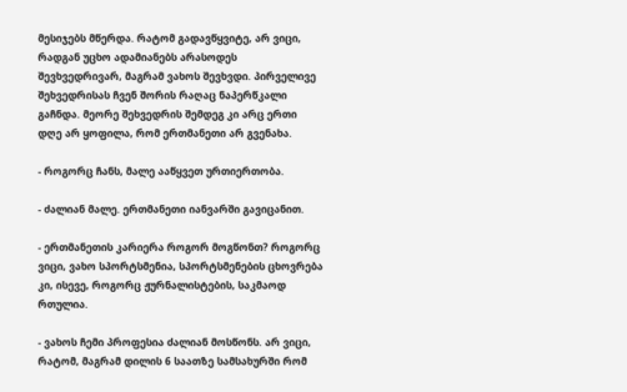მესიჯებს მწერდა. რატომ გადავწყვიტე, არ ვიცი, რადგან უცხო ადამიანებს არასოდეს შევხვედრივარ, მაგრამ ვახოს შევხვდი. პირველივე შეხვედრისას ჩვენ შორის რაღაც ნაპერწკალი გაჩნდა. მეორე შეხვედრის შემდეგ კი არც ერთი დღე არ ყოფილა, რომ ერთმანეთი არ გვენახა.

- როგორც ჩანს, მალე ააწყვეთ ურთიერთობა.

- ძალიან მალე. ერთმანეთი იანვარში გავიცანით.

- ერთმანეთის კარიერა როგორ მოგწონთ? როგორც ვიცი, ვახო სპორტსმენია, სპორტსმენების ცხოვრება კი, ისევე, როგორც ჟურნალისტების, საკმაოდ რთულია.

- ვახოს ჩემი პროფესია ძალიან მოსწონს. არ ვიცი, რატომ, მაგრამ დილის 6 საათზე სამსახურში რომ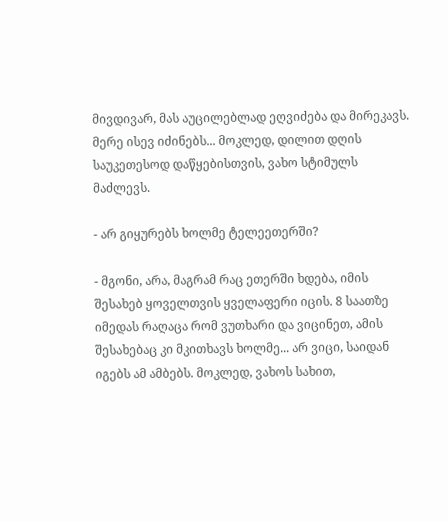მივდივარ, მას აუცილებლად ეღვიძება და მირეკავს. მერე ისევ იძინებს... მოკლედ, დილით დღის საუკეთესოდ დაწყებისთვის, ვახო სტიმულს მაძლევს.

- არ გიყურებს ხოლმე ტელეეთერში?

- მგონი, არა, მაგრამ რაც ეთერში ხდება, იმის შესახებ ყოველთვის ყველაფერი იცის. 8 საათზე იმედას რაღაცა რომ ვუთხარი და ვიცინეთ, ამის შესახებაც კი მკითხავს ხოლმე... არ ვიცი, საიდან იგებს ამ ამბებს. მოკლედ, ვახოს სახით,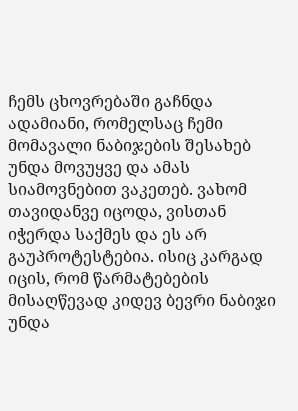ჩემს ცხოვრებაში გაჩნდა ადამიანი, რომელსაც ჩემი მომავალი ნაბიჯების შესახებ უნდა მოვუყვე და ამას სიამოვნებით ვაკეთებ. ვახომ თავიდანვე იცოდა, ვისთან იჭერდა საქმეს და ეს არ გაუპროტესტებია. ისიც კარგად იცის, რომ წარმატებების მისაღწევად კიდევ ბევრი ნაბიჯი უნდა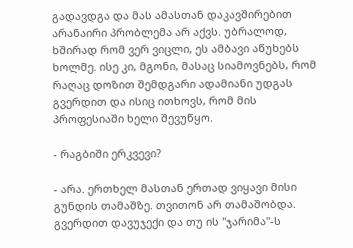გადავდგა და მას ამასთან დაკავშირებით არანაირი პრობლემა არ აქვს. უბრალოდ, ხშირად რომ ვერ ვიცლი, ეს ამბავი აწუხებს ხოლმე. ისე კი, მგონი, მასაც სიამოვნებს, რომ რაღაც დოზით შემდგარი ადამიანი უდგას გვერდით და ისიც ითხოვს, რომ მის პროფესიაში ხელი შევუწყო.

- რაგბიში ერკვევი?

- არა. ერთხელ მასთან ერთად ვიყავი მისი გუნდის თამაშზე. თვითონ არ თამაშობდა. გვერდით დავუჯექი და თუ ის "ჯარიმა"-ს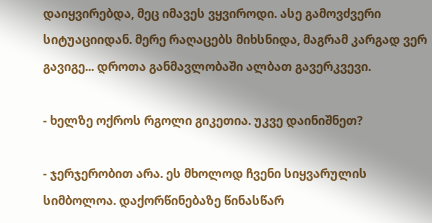დაიყვირებდა, მეც იმავეს ვყვიროდი. ასე გამოვძვერი სიტუაციიდან. მერე რაღაცებს მიხსნიდა, მაგრამ კარგად ვერ გავიგე... დროთა განმავლობაში ალბათ გავერკვევი.

- ხელზე ოქროს რგოლი გიკეთია. უკვე დაინიშნეთ?

- ჯერჯერობით არა. ეს მხოლოდ ჩვენი სიყვარულის სიმბოლოა. დაქორწინებაზე წინასწარ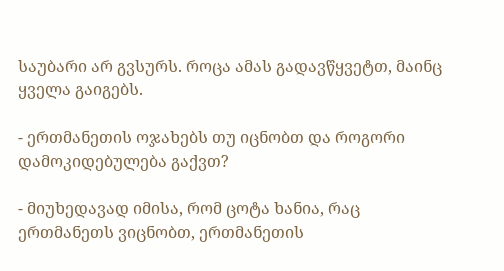საუბარი არ გვსურს. როცა ამას გადავწყვეტთ, მაინც ყველა გაიგებს.

- ერთმანეთის ოჯახებს თუ იცნობთ და როგორი დამოკიდებულება გაქვთ?

- მიუხედავად იმისა, რომ ცოტა ხანია, რაც ერთმანეთს ვიცნობთ, ერთმანეთის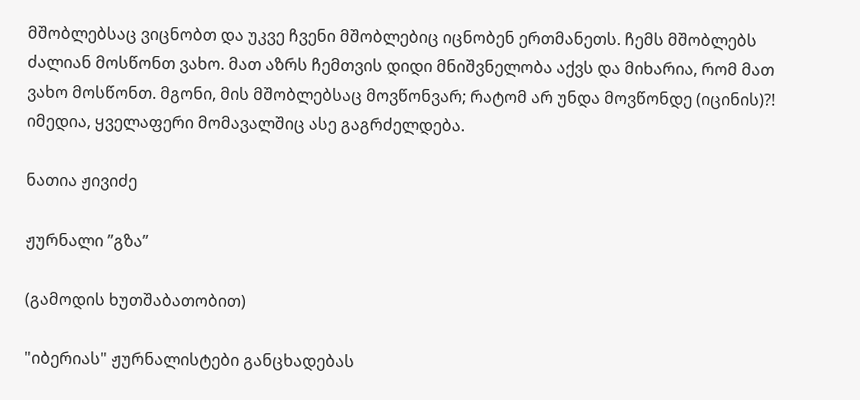მშობლებსაც ვიცნობთ და უკვე ჩვენი მშობლებიც იცნობენ ერთმანეთს. ჩემს მშობლებს ძალიან მოსწონთ ვახო. მათ აზრს ჩემთვის დიდი მნიშვნელობა აქვს და მიხარია, რომ მათ ვახო მოსწონთ. მგონი, მის მშობლებსაც მოვწონვარ; რატომ არ უნდა მოვწონდე (იცინის)?! იმედია, ყველაფერი მომავალშიც ასე გაგრძელდება.

ნათია ჟივიძე

ჟურნალი ”გზა”

(გამოდის ხუთშაბათობით)

"იბერიას" ჟურნალისტები განცხადებას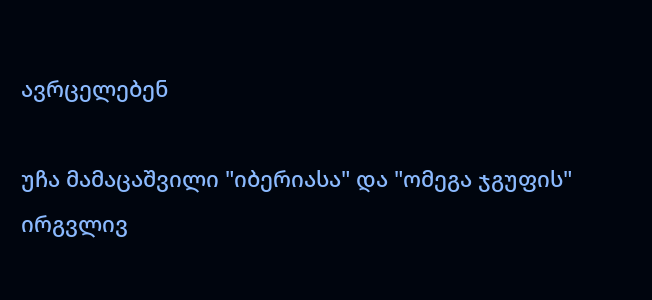ავრცელებენ

უჩა მამაცაშვილი "იბერიასა" და "ომეგა ჯგუფის" ირგვლივ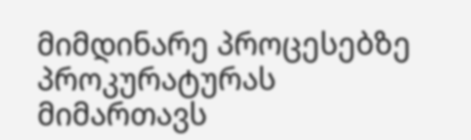მიმდინარე პროცესებზე პროკურატურას მიმართავს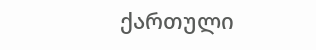ქართული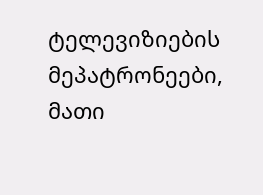ტელევიზიების მეპატრონეები, მათი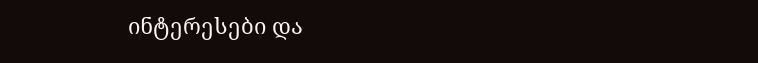ინტერესები და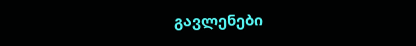გავლენები